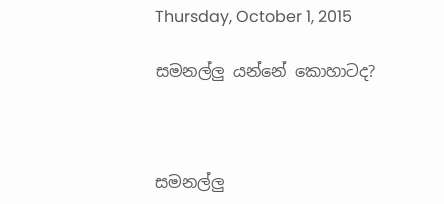Thursday, October 1, 2015

සමනල්ලු යන්නේ කොහාටද?



සමනල්ලු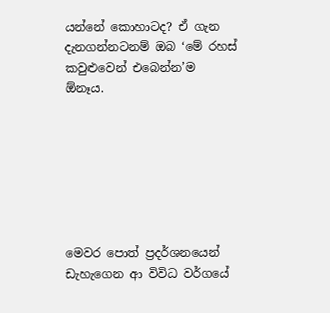යන්නේ කොහාටද? ඒ ගැන දැනගන්නටනම් ඔබ ‘මේ රහස් කවුළුවෙන් එබෙන්න’ම ඕනෑය.







මෙවර පොත් ප්‍රදර්ශනයෙන් ඩැහැගෙන ආ විවිධ වර්ගයේ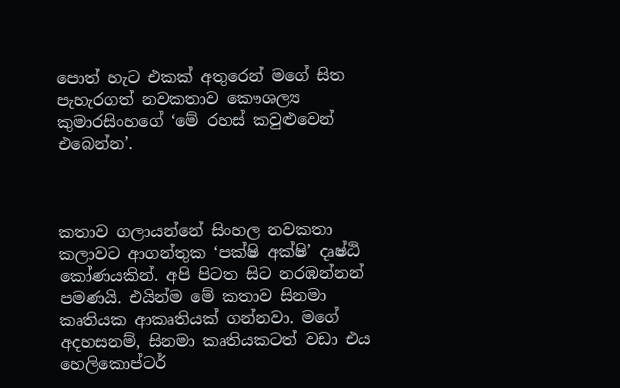පොත් හැට එකක් අතුරෙන් මගේ සිත පැහැරගත් නවකතාව කෞශල්‍ය කුමාරසිංහගේ ‘මේ රහස් කවුළුවෙන් එබෙන්න’.



කතාව ගලායන්නේ සිංහල නවකතා කලාවට ආගන්තුක ‘පක්ෂි අක්ෂි’ දෘෂ්ඨි කෝණයකින්. අපි පිටත සිට නරඹන්නන් පමණයි. එයින්ම මේ කතාව සිනමා කෘතියක ආකෘතියක් ගන්නවා. මගේ අදහසනම්, සිනමා කෘතියකටත් වඩා එය හෙලිකොප්ටර්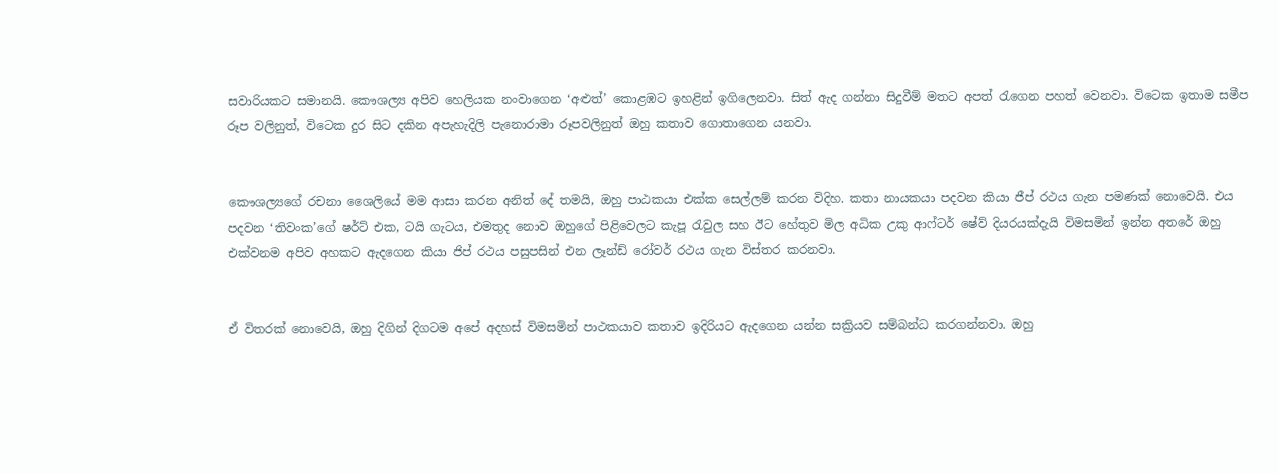සවාරියකට සමානයි. කෞශල්‍ය අපිව හෙලියක නංවාගෙන ‘අළුත්’ කොළඹට ඉහළින් ඉගිලෙනවා. සිත් ඇද ගන්නා සිදුවීම් මතට අපත් රැගෙන පහත් වෙනවා. විටෙක ඉතාම සමීප රූප වලිනුත්, විටෙක දුර සිට දකින අපැහැදිලි පැනොරාමා රූපවලිනුත් ඔහු කතාව ගොතාගෙන යනවා.


කෞශල්‍යගේ රචනා ශෛලියේ මම ආසා කරන අනිත් දේ තමයි, ඔහු පාඨකයා එක්ක සෙල්ලම් කරන විදිහ. කතා නායකයා පදවන කියා ජීප් රථය ගැන පමණක් නොවෙයි. එය පදවන ‘තිවංක’ගේ ෂර්ට් එක, ටයි ගැටය, එමතුද නොව ඔහුගේ පිළිවෙලට කැපූ රැවුල සහ ඊට හේතුව මිල අධික උකු ආෆ්ටර් ෂේව් දියරයක්දැයි විමසමින් ඉන්න අතරේ ඔහු එක්වනම අපිව අහකට ඇදගෙන කියා ජිප් රථය පසුපසින් එන ලෑන්ඩ් රෝවර් රථය ගැන විස්තර කරනවා.


ඒ විතරක් නොවෙයි, ඔහු දිගින් දිගටම අපේ අදහස් විමසමින් පාථකයාව කතාව ඉදිරියට ඇදගෙන යන්න සක්‍රියව සම්බන්ධ කරගන්නවා. ඔහු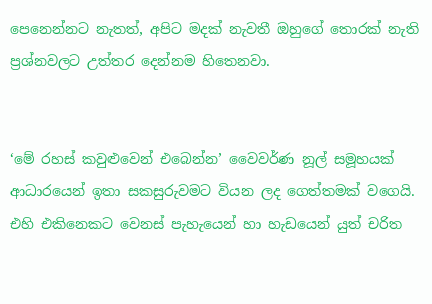පෙනෙන්නට නැතත්, අපිට මදක් නැවතී ඔහුගේ තොරක් නැති ප්‍රශ්නවලට උත්තර දෙන්නම හිතෙනවා.


‘මේ රහස් කවුළුවෙන් එබෙන්න’ වෛවර්ණ නූල් සමූහයක් ආධාරයෙන් ඉතා සකසුරුවමට වියන ලද ගෙත්තමක් වගෙයි. එහි එකිනෙකට වෙනස් පැහැයෙන් හා හැඩයෙන් යුත් චරිත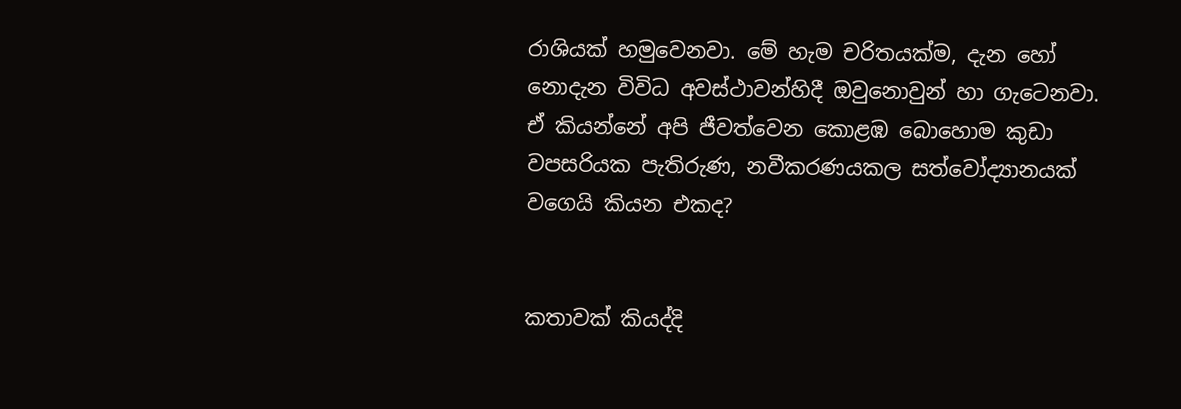රාශියක් හමුවෙනවා. මේ හැම චරිතයක්ම, දැන හෝ නොදැන විවිධ අවස්ථාවන්හිදී ඔවුනොවුන් හා ගැටෙනවා. ඒ කියන්නේ අපි ජීවත්වෙන කොළඹ බොහොම කුඩා වපසරියක පැතිරුණ, නවීකරණයකල සත්වෝද්‍යානයක් වගෙයි කියන එකද?


කතාවක් කියද්දි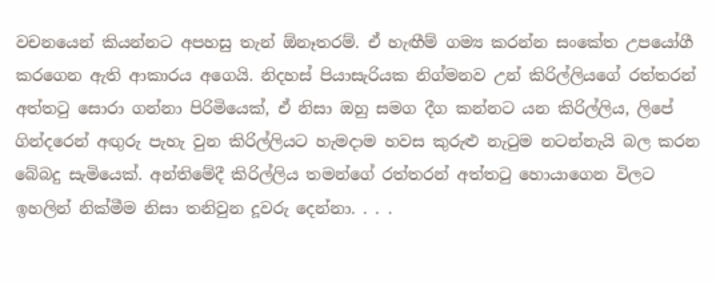වචනයෙන් කියන්නට අපහසු තැන් ඕනෑතරම්. ඒ හැඟීම් ගම්‍ය කරන්න සංකේත උපයෝගී කරගෙන ඇති ආකාරය අගෙයි. නිදහස් පියාසැරියක නිග්මනව උන් කිරිල්ලියගේ රත්තරන් අත්තටු සොරා ගන්නා පිරිමියෙක්, ඒ නිසා ඔහු සමග දීග කන්නට යන කිරිල්ලිය, ලිපේ ගින්දරෙන් අඟුරු පැහැ වුන කිරිල්ලියට හැමදාම හවස කුරුළු නැටුම නටන්නැයි බල කරන බේබදු සැමියෙක්. අන්තිමේදී කිරිල්ලිය තමන්ගේ රත්තරන් අත්තටු හොයාගෙන විලට ඉහලින් නික්මීම නිසා තනිවුන දූවරු දෙන්නා. . . .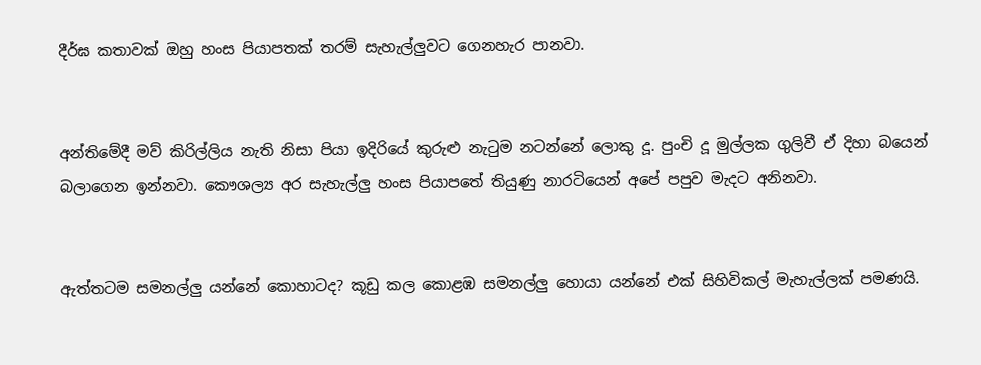දීර්ඝ කතාවක් ඔහු හංස පියාපතක් තරම් සැහැල්ලුවට ගෙනහැර පානවා.


අන්තිමේදී මව් කිරිල්ලිය නැති නිසා පියා ඉදිරියේ කුරුළු නැටුම නටන්නේ ලොකු දූ. පුංචි දූ මුල්ලක ගුලිවී ඒ දිහා බයෙන් බලාගෙන ඉන්නවා. කෞශල්‍ය අර සැහැල්ලු හංස පියාපතේ තියුණු නාරටියෙන් අපේ පපුව මැදට අනිනවා.


ඇත්තටම සමනල්ලු යන්නේ කොහාටද? කූඩු කල කොළඹ සමනල්ලු හොයා යන්නේ එක් සිහිවිකල් මැහැල්ලක් පමණයි.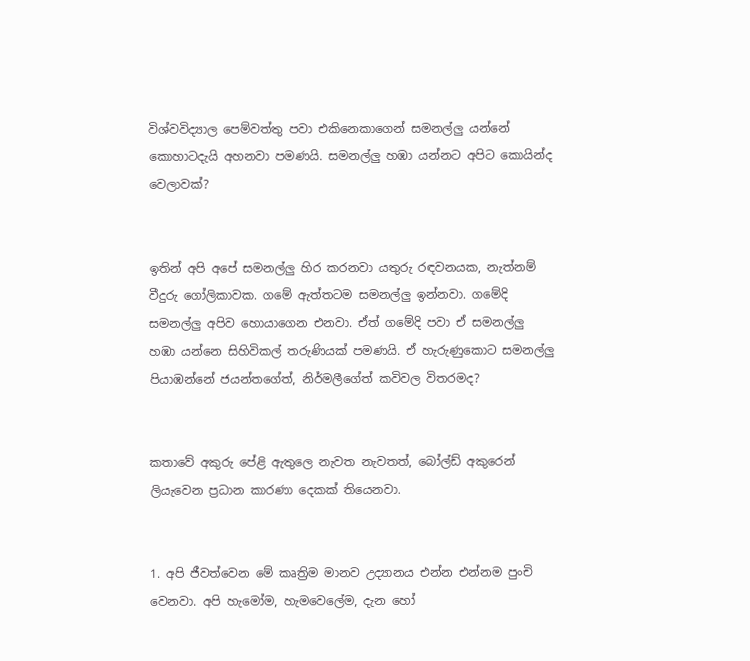විශ්වවිද්‍යාල පෙම්වත්තු පවා එකිනෙකාගෙන් සමනල්ලු යන්නේ කොහාටදැයි අහනවා පමණයි. සමනල්ලු හඹා යන්නට අපිට කොයින්ද වෙලාවක්?


ඉතින් අපි අපේ සමනල්ලු හිර කරනවා යතුරු රඳවනයක, නැත්නම් වීදුරු ගෝලිකාවක. ගමේ ඇත්තටම සමනල්ලු ඉන්නවා. ගමේදි සමනල්ලු අපිව හොයාගෙන එනවා. ඒත් ගමේදි පවා ඒ සමනල්ලු හඹා යන්නෙ සිහිවිකල් තරුණියක් පමණයි. ඒ හැරුණුකොට සමනල්ලු පියාඹන්නේ ජයන්තගේත්, නිර්මලීගේත් කවිවල විතරමද?


කතාවේ අකුරු පේළි ඇතුලෙ නැවත නැවතත්, බෝල්ඩ් අකුරෙන් ලියැවෙන ප්‍රධාන කාරණා දෙකක් තියෙනවා.


1. අපි ජීවත්වෙන මේ කෘත්‍රිම මානව උද්‍යානය එන්න එන්නම පුංචි වෙනවා. අපි හැමෝම, හැමවෙලේම, දැන හෝ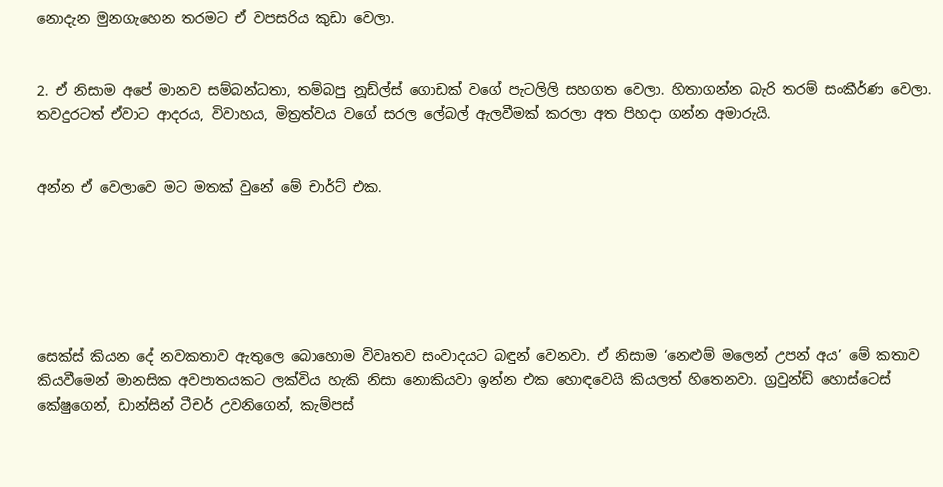නොදැන මුනගැහෙන තරමට ඒ වපසරිය කුඩා වෙලා.


2. ඒ නිසාම අපේ මානව සම්බන්ධතා, තම්බපු නූඩ්ල්ස් ගොඩක් වගේ පැටලිලි සහගත වෙලා. හිතාගන්න බැරි තරම් සංකීර්ණ වෙලා. තවදුරටත් ඒවාට ආදරය, විවාහය, මිත්‍රත්වය වගේ සරල ලේබල් ඇලවීමක් කරලා අත පිහදා ගන්න අමාරුයි.


අන්න ඒ වෙලාවෙ මට මතක් වුනේ මේ චාර්ට් එක.






සෙක්ස් කියන දේ නවකතාව ඇතුලෙ බොහොම විවෘතව සංවාදයට බඳුන් වෙනවා. ඒ නිසාම ‘නෙළුම් මලෙන් උපන් අය’ මේ කතාව කියවීමෙන් මානසික අවපාතයකට ලක්විය හැකි නිසා නොකියවා ඉන්න එක හොඳවෙයි කියලත් හිතෙනවා. ග්‍රවුන්ඩ් හොස්ටෙස් කේෂුගෙන්, ඩාන්සින් ටීචර් උවනිගෙන්, කැම්පස්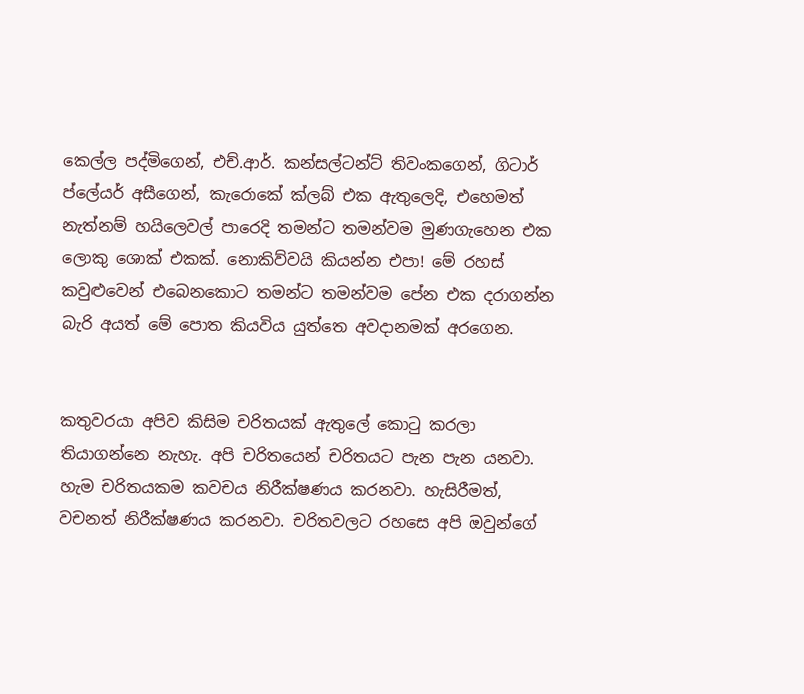කෙල්ල පද්මිගෙන්, එච්.ආර්. කන්සල්ටන්ට් තිවංකගෙන්, ගිටාර් ප්ලේයර් අසීගෙන්, කැරොකේ ක්ලබ් එක ඇතුලෙදි, එහෙමත් නැත්නම් හයිලෙවල් පාරෙදි තමන්ට තමන්වම මුණගැහෙන එක ලොකු ශොක් එකක්. නොකිව්වයි කියන්න එපා! මේ රහස් කවුළුවෙන් එබෙනකොට තමන්ට තමන්වම පේන එක දරාගන්න බැරි අයත් මේ පොත කියවිය යුත්තෙ අවදානමක් අරගෙන.


කතුවරයා අපිව කිසිම චරිතයක් ඇතුලේ කොටු කරලා තියාගන්නෙ නැහැ. අපි චරිතයෙන් චරිතයට පැන පැන යනවා. හැම චරිතයකම කවචය නිරීක්ෂණය කරනවා. හැසිරීමත්, වචනත් නිරීක්ෂණය කරනවා. චරිතවලට රහසෙ අපි ඔවුන්ගේ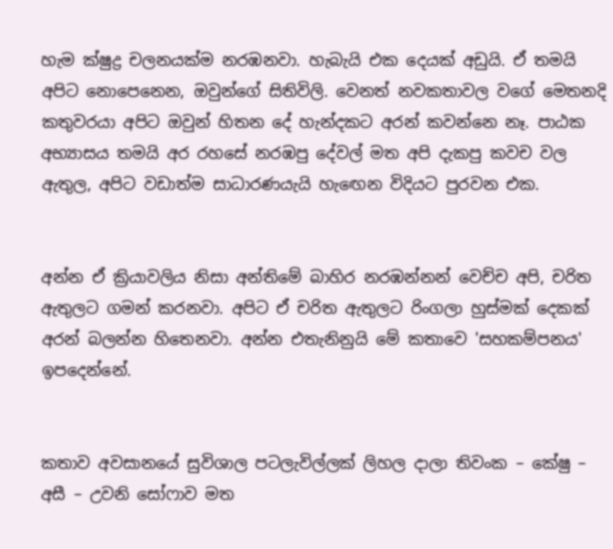හැම ක්ෂුද්‍ර චලනයක්ම නරඹනවා. හැබැයි එක දෙයක් අඩුයි. ඒ තමයි අපිට නොපෙනෙන, ඔවුන්ගේ සිතිවිලි. වෙනත් නවකතාවල වගේ මෙතනදි කතුවරයා අපිට ඔවුන් හිතන දේ හැන්දකට අරන් කවන්නෙ නෑ. පාඨක අභ්‍යාසය තමයි අර රහසේ නරඹපු දේවල් මත අපි දැකපු කවච වල ඇතුල, අපිට වඩාත්ම සාධාරණයැයි හැඟෙන විදියට පුරවන එක.


අන්න ඒ ක්‍රියාවලිය නිසා අන්තිමේ බාහිර නරඹන්නන් වෙච්ච අපි, චරිත ඇතුලට ගමන් කරනවා. අපිට ඒ චරිත ඇතුලට රිංගලා හුස්මක් දෙකක් අරන් බලන්න හිතෙනවා. අන්න එතැනිනුයි මේ කතාවෙ 'සහකම්පනය' ඉපදෙන්නේ.


කතාව අවසානයේ සුවිශාල පටලැවිල්ලක් ලිහල දාලා තිවංක – කේෂු – අසී – උවනි සෝෆාව මත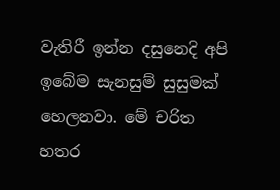වැතිරී ඉන්න දසුනෙදි අපි ඉබේම සැනසුම් සුසුමක් හෙලනවා. මේ චරිත හතර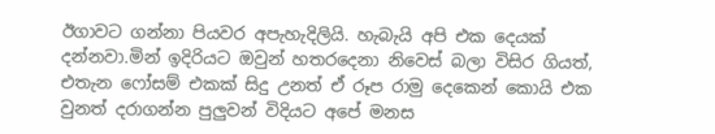ඊගාවට ගන්නා පියවර අපැහැදිලියි. හැබැයි අපි එක දෙයක් දන්නවා.මින් ඉදිරියට ඔවුන් හතරදෙනා නිවෙස් බලා විසිර ගියත්, එතැන ෆෝසම් එකක් සිදු උනත් ඒ රූප රාමු දෙකෙන් කොයි එක වුනත් දරාගන්න පුලුවන් විදියට අපේ මනස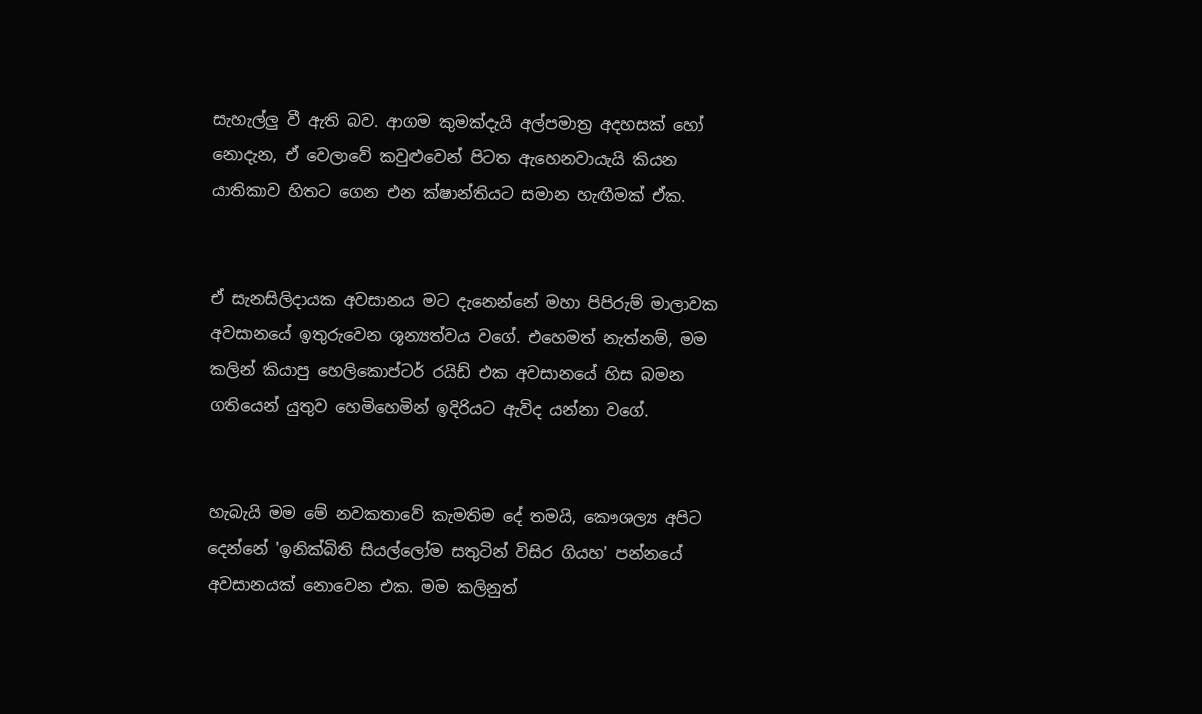සැහැල්ලු වී ඇති බව. ආගම කුමක්දැයි අල්පමාත්‍ර අදහසක් හෝ නොදැන, ඒ වෙලාවේ කවුළුවෙන් පිටත ඇහෙනවායැයි කියන යාතිකාව හිතට ගෙන එන ක්ෂාන්තියට සමාන හැඟීමක් ඒක.


ඒ සැනසිලිදායක අවසානය මට දැනෙන්නේ මහා පිපිරුම් මාලාවක අවසානයේ ඉතුරුවෙන ශූන්‍යත්වය වගේ. එහෙමත් නැත්නම්, මම කලින් කියාපු හෙලිකොප්ටර් රයිඩ් එක අවසානයේ හිස බමන ගතියෙන් යුතුව හෙමිහෙමින් ඉදිරියට ඇවිද යන්නා වගේ.


හැබැයි මම මේ නවකතාවේ කැමතිම දේ තමයි, කෞශල්‍ය අපිට දෙන්නේ 'ඉනික්බිති සියල්ලෝම සතුටින් විසිර ගියහ' පන්නයේ අවසානයක් නොවෙන එක. මම කලිනුත්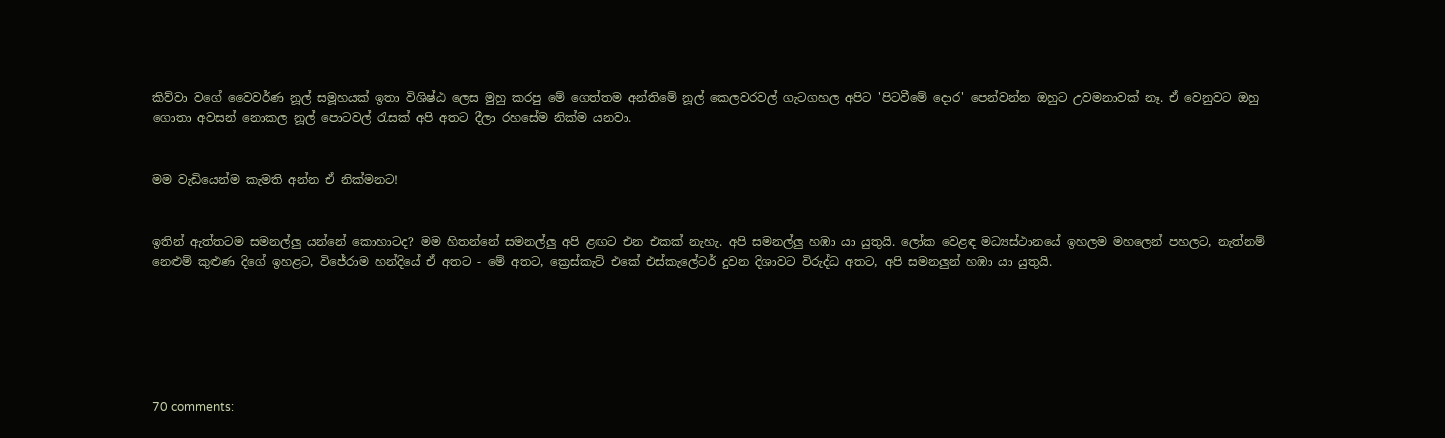කිව්වා වගේ වෛවර්ණ නූල් සමූහයක් ඉතා විශිෂ්ඨ ලෙස මුහු කරපු මේ ගෙත්තම අන්තිමේ නූල් කෙලවරවල් ගැටගහල අපිට 'පිටවීමේ දොර' පෙන්වන්න ඔහුට උවමනාවක් නෑ. ඒ වෙනුවට ඔහු ගොතා අවසන් නොකල නූල් පොටවල් රැසක් අපි අතට දීලා රහසේම නික්ම යනවා.


මම වැඩියෙන්ම කැමති අන්න ඒ නික්මනට!


ඉතින් ඇත්තටම සමනල්ලු යන්නේ කොහාටද? මම හිතන්නේ සමනල්ලු අපි ළඟට එන එකක් නැහැ. අපි සමනල්ලු හඹා යා යුතුයි. ලෝක වෙළඳ මධ්‍යස්ථානයේ ඉහලම මහලෙන් පහලට, නැත්නම් නෙළුම් කුළුණ දිගේ ඉහළට, විජේරාම හන්දියේ ඒ අතට - මේ අතට, ක්‍රෙස්කැට් එකේ එස්කැලේටර් දුවන දිශාවට විරුද්ධ අතට, අපි සමනලුන් හඹා යා යුතුයි.






70 comments: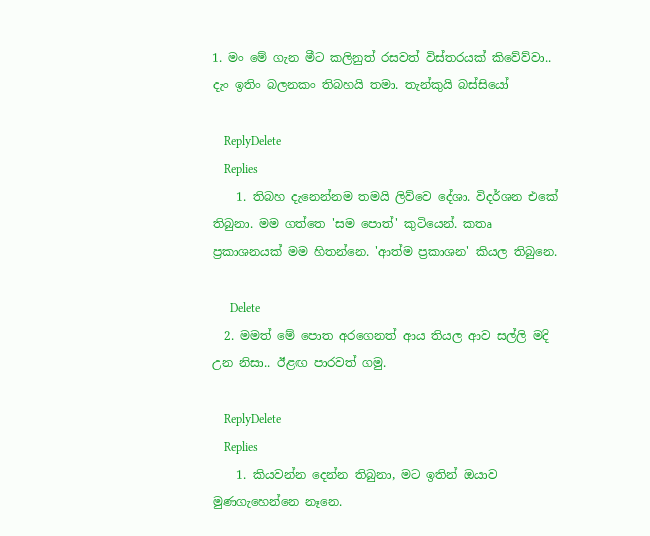1. මං මේ ගැන මීට කලිනුත් රසවත් විස්තරයක් කිවේව්වා.. දැං ඉතිං බලනකං තිබහයි තමා. තැන්කුයි බස්සියෝ

    ReplyDelete
    Replies
    1. තිබහ දැනෙන්නම තමයි ලිව්වෙ දේශා. විදර්ශන එකේ තිබුනා. මම ගත්තෙ 'සම පොත්' කුටියෙන්. කතෘ ප්‍රකාශනයක් මම හිතන්නෙ. 'ආත්ම ප්‍රකාශන' කියල තිබුනෙ.

      Delete
  2. මමත් මේ පොත අරගෙනත් ආය තියල ආව සල්ලි මදි උන නිසා.. ඊළඟ පාරවත් ගමු.

    ReplyDelete
    Replies
    1. කියවන්න දෙන්න තිබුනා, මට ඉතින් ඔයාව මුණගැහෙන්නෙ නෑනෙ.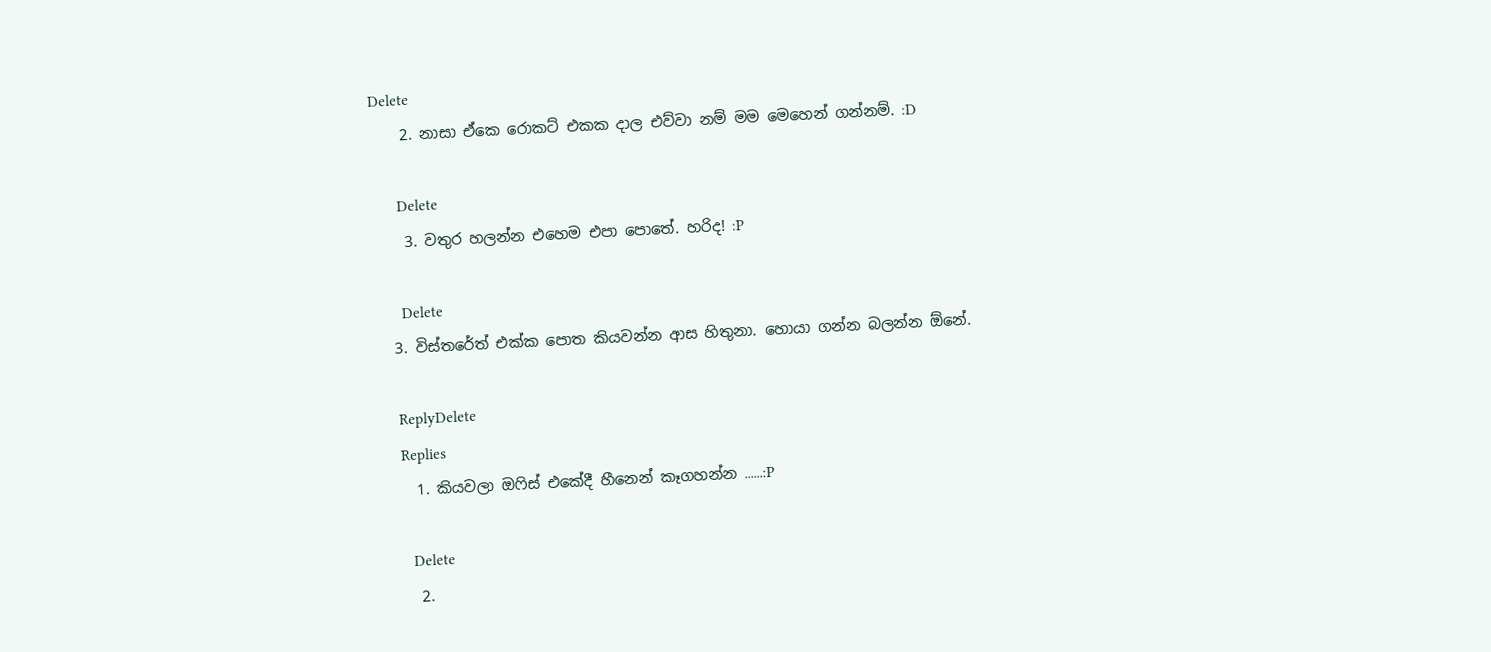Delete
    2. නාසා ඒකෙ රොකට් එකක දාල එව්වා නම් මම මෙහෙන් ගන්නම්. :D

      Delete
    3. වතුර හලන්න එහෙම එපා පොතේ. හරිද! :P

      Delete
  3. විස්තරේත් එක්ක පොත කියවන්න ආස හිතුනා. හොයා ගන්න බලන්න ඕනේ.

    ReplyDelete
    Replies
    1. කියවලා ඔෆිස් එකේදී හීනෙන් කෑගහන්න ......:P

      Delete
    2.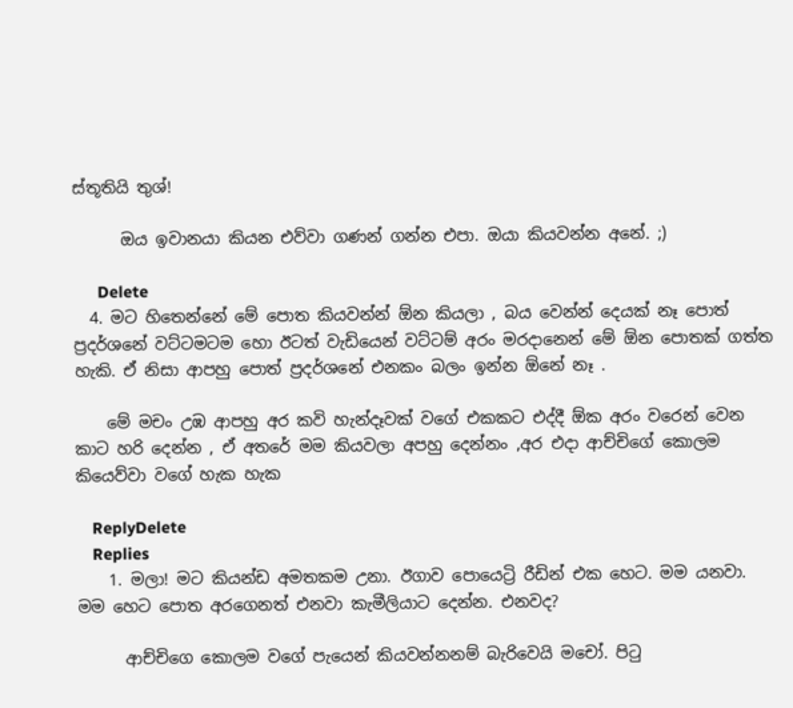ස්තූතියි තුශ්!

      ඔය ඉවානයා කියන එව්වා ගණන් ගන්න එපා. ඔයා කියවන්න අනේ. ;)

      Delete
  4. මට හිතෙන්නේ මේ පොත කියවන්න් ඕන කියලා , බය වෙන්න් දෙයක් නෑ පොත් ප්‍රදර්ශනේ වට්ටමටම හො ඊටත් වැඩියෙන් වට්ටම් අරං මරදානෙන් මේ ඕන පොතක් ගත්ත හැකි. ඒ නිසා ආපහු පොත් ප්‍රදර්ශනේ එනකං බලං ඉන්න ඕනේ නෑ .

    මේ මචං උඹ ආපහු අර කවි හැන්දෑවක් වගේ එකකට එද්දී ඕක අරං වරෙන් වෙන කාට හරි දෙන්න , ඒ අතරේ මම කියවලා අපහු දෙන්නං ,අර එදා ආච්චිගේ කොලම කියෙව්වා වගේ හැක හැක

    ReplyDelete
    Replies
    1. මලා! මට කියන්ඩ අමතකම උනා. ඊගාව පොයෙට්‍රි රීඩින් එක හෙට. මම යනවා. මම හෙට පොත අරගෙනත් එනවා කැමීලියාට දෙන්න. එනවද?

      ආච්චිගෙ කොලම වගේ පැයෙන් කියවන්නනම් බැරිවෙයි මචෝ. පිටු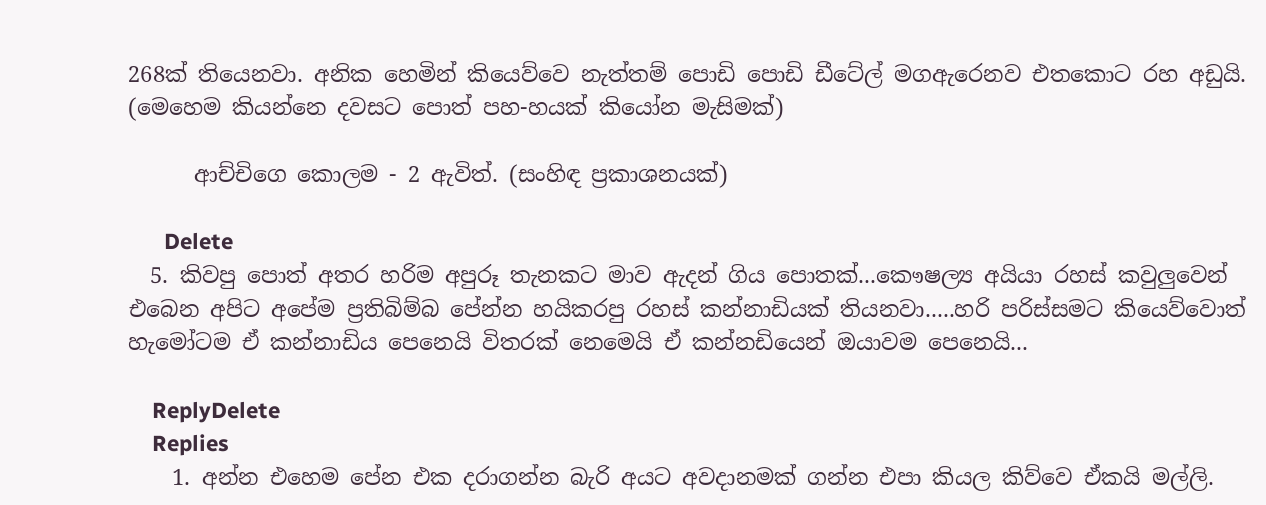268ක් තියෙනවා. අනික හෙමින් කියෙව්වෙ නැත්තම් පොඩි පොඩි ඩීටේල් මගඇරෙනව එතකොට රහ අඩුයි. (මෙහෙම කියන්නෙ දවසට පොත් පහ-හයක් කියෝන මැසිමක්)

      ආච්චිගෙ කොලම - 2 ඇවිත්. (සංහිඳ ප්‍රකාශනයක්)

      Delete
  5. කිවපු පොත් අතර හරිම අපුරූ තැනකට මාව ඇදන් ගිය පොතක්...කෞෂල්‍ය අයියා රහස් කවුලුවෙන් එබෙන අපිට අපේම ප්‍රතිබිම්බ පේන්න හයිකරපු රහස් කන්නාඩියක් තියනවා.....හරි පරිස්සමට කියෙව්වොත් හැමෝටම ඒ කන්නාඩිය පෙනෙයි විතරක් නෙමෙයි ඒ කන්නඩියෙන් ඔයාවම පෙනෙයි...

    ReplyDelete
    Replies
    1. අන්න එහෙම පේන එක දරාගන්න බැරි අයට අවදානමක් ගන්න එපා කියල කිව්වෙ ඒකයි මල්ලි.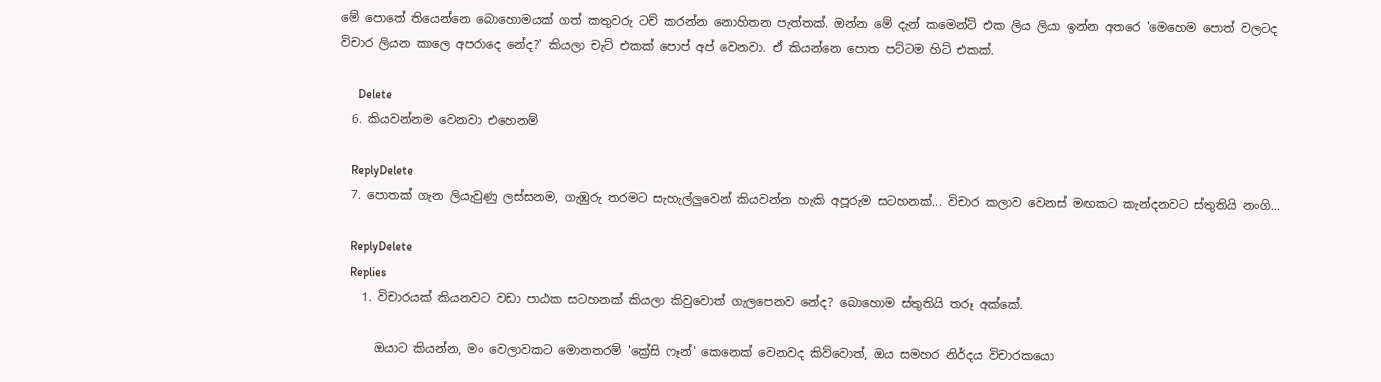මේ පොතේ තියෙන්නෙ බොහොමයක් ගත් කතුවරු ටච් කරන්න නොහිතන පැත්තක්. ඔන්න මේ දැන් කමෙන්ට් එක ලිය ලියා ඉන්න අතරෙ 'මෙහෙම පොත් වලටද විචාර ලියන කාලෙ අපරාදෙ නේද?' කියලා චැට් එකක් පොප් අප් වෙනවා. ඒ කියන්නෙ පොත පට්ටම හිට් එකක්.

      Delete
  6. කියවන්නම වෙනවා එහෙනම්

    ReplyDelete
  7. පොතක් ගැන ලියැවුණු ලස්සනම, ගැඹුරු තරමට සැහැල්ලුවෙන් කියවන්න හැකි අපූරුම සටහනක්... විචාර කලාව වෙනස් මඟකට කැන්දනවට ස්තුතියි නංගි...

    ReplyDelete
    Replies
    1. විචාරයක් කියනවට වඩා පාඨක සටහනක් කියලා කිවුවොත් ගැලපෙනව නේද? බොහොම ස්තුතියි තරූ අක්කේ.

      ඔයාට කියන්න, මං වෙලාවකට මොනතරම් 'ක්‍රේසි ෆෑන්' කෙනෙක් වෙනවද කිව්වොත්, ඔය සමහර නිර්දය විචාරකයො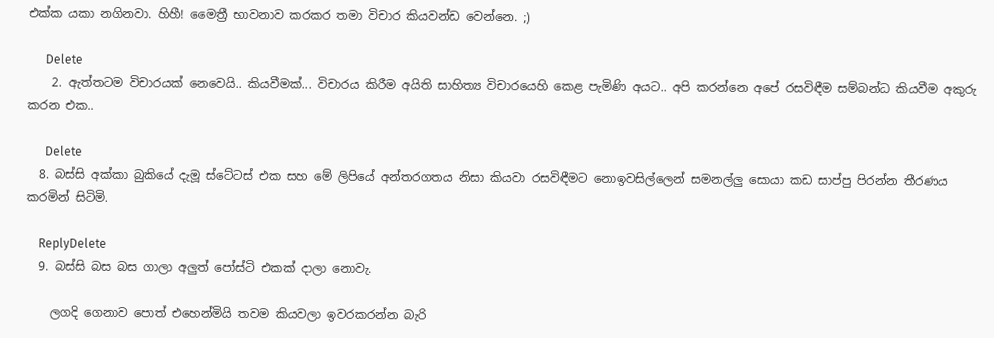එක්ක යකා නගිනවා. හිහී! මෛත්‍රී භාවනාව කරකර තමා විචාර කියවන්ඩ වෙන්නෙ. ;)

      Delete
    2. ඇත්තටම විචාරයක් නෙවෙයි.. කියවීමක්... විචාරය කිරීම අයිති සාහිත්‍ය විචාරයෙහි කෙළ පැමිණි අයට.. අපි කරන්නෙ අපේ රසවිඳීම සම්බන්ධ කියවීම අකුරු කරන එක..

      Delete
  8. බස්සි අක්කා බුකියේ දැමූ ස්ටේටස් එක සහ මේ ලිපියේ අන්තරගතය නිසා කියවා රසවිඳීමට නොඉවසිල්ලෙන් සමනල්ලු සොයා කඩ සාප්පු පිරන්න තීරණය කරමින් සිටිමි.

    ReplyDelete
  9. බස්සි බස බස ගාලා අලුත් පෝස්ටි එකක් දාලා නොවැ.

    ලගදි ගෙනාව පොත් එහෙන්මියි තවම කියවලා ඉවරකරන්න බැරි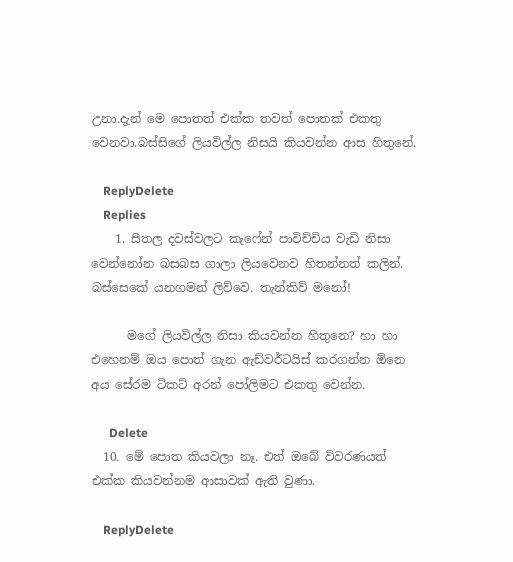උනා.දැන් මෙ පොතත් එක්ක තවත් පොතක් එකතු වෙනවා.බස්සිගේ ලියවිල්ල නිසයි කියවන්න ආස හිතුනේ.

    ReplyDelete
    Replies
    1. සීතල දවස්වලට කැෆේන් පාවිච්චිය වැඩි නිසා වෙන්නෝන බසබස ගාලා ලියවෙනව හිතන්නත් කලින්. බස්සෙකේ යනගමන් ලිව්වෙ. තැන්කිව් මනෝ!

      මගේ ලියවිල්ල නිසා කියවන්න හිතුනෙ? හා හා එහෙනම් ඔය පොත් ගැන ඇඩ්වර්ටයිස් කරගන්න ඕනෙ අය සේරම ටිකට් අරන් පෝලිමට එකතු වෙන්න.

      Delete
  10. මේ පොත කියවලා නෑ. එත් ඔබේ විවරණයත් එක්ක කියවන්නම ආසාවක් ඇති වුණා.

    ReplyDelete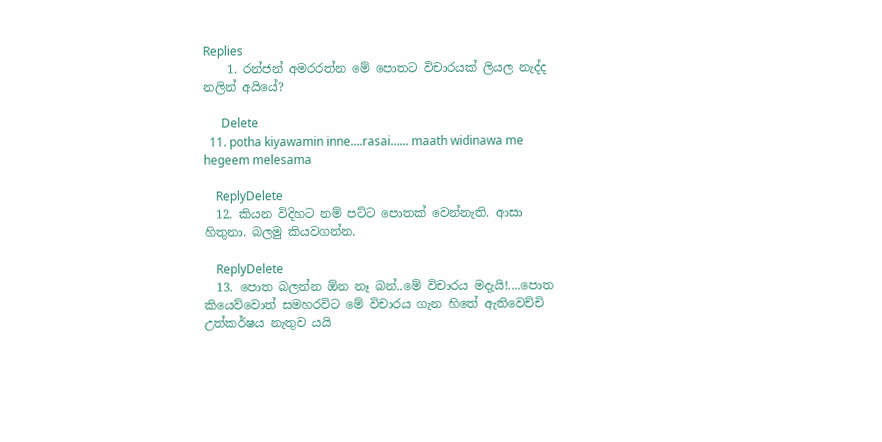Replies
    1. රන්ජන් අමරරත්න මේ පොතට විචාරයක් ලියල නැද්ද නලින් අයියේ?

      Delete
  11. potha kiyawamin inne....rasai...... maath widinawa me hegeem melesama

    ReplyDelete
  12. කියන විදිහට නම් පට්ට පොතක් වෙන්නැති. ආසා හිතුනා. බලමු කියවගන්න.

    ReplyDelete
  13. පොත බලන්න ඕන නෑ බන්..මේ විචාරය මදැයි!....පොත කියෙව්වොත් සමහරවිට මේ විචාරය ගැන හිතේ ඇතිවෙච්චි උත්කර්ෂය නැතුව යයි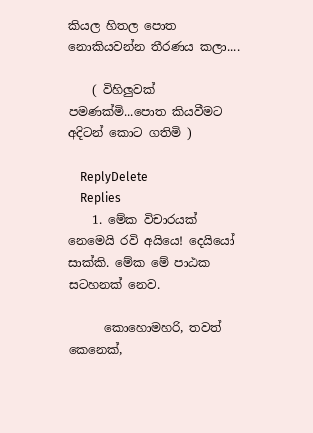කියල හිතල පොත නොකියවන්න තීරණය කලා....

    ( විහිලුවක් පමණක්මි...පොත කියවීමට අදිටන් කොට ගතිමි )

    ReplyDelete
    Replies
    1. මේක විචාරයක් නෙමෙයි රවි අයියෙ! දෙයියෝ සාක්කි. මේක මේ පාඨක සටහනක් නෙව.

      කොහොමහරි, තවත් කෙනෙක්,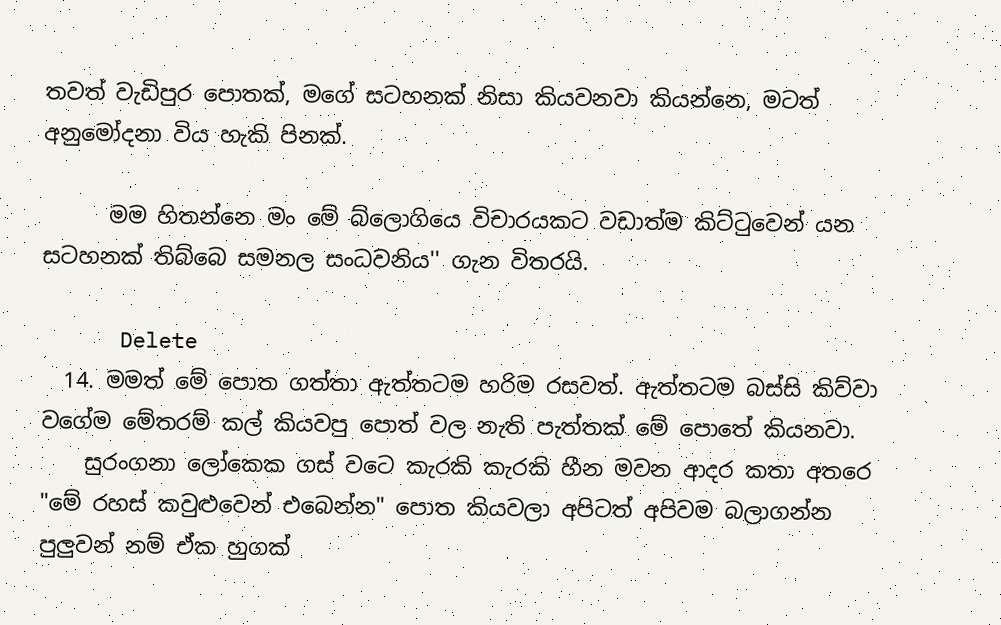තවත් වැඩිපුර පොතක්, මගේ සටහනක් නිසා කියවනවා කියන්නෙ, මටත් අනුමෝදනා විය හැකි පිනක්.

      මම හිතන්නෙ මං මේ බ්ලොගියෙ විචාරයකට වඩාත්ම කිට්ටුවෙන් යන සටහනක් තිබ්බෙ සමනල සංධවනිය'' ගැන විතරයි.

      Delete
  14. මමත් මේ පොත ගත්තා ඇත්තටම හරිම රසවත්. ඇත්තටම බස්සි කිව්වා වගේම මේතරම් කල් කියවපු පොත් වල නැති පැත්තක් මේ පොතේ කියනවා.
    සුරංගනා ලෝකෙක ගස් වටෙ කැරකි කැරකි හීන මවන ආදර කතා අතරෙ "මේ රහස් කවුළුවෙන් එබෙන්න" පොත කියවලා අපිටත් අපිවම බලාගන්න පුලුවන් නම් ඒක හුගක්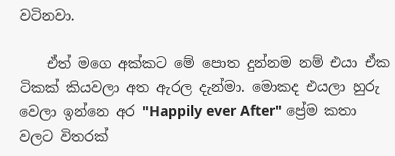වටිනවා.

    ඒත් මගෙ අක්කට මේ පොත දුන්නම නම් එයා ඒක ටිකක් කියවලා අත ඇරල දැන්මා. මොකද එයලා හුරු වෙලා ඉන්නෙ අර "Happily ever After" ප්‍රේම කතා වලට විතරක්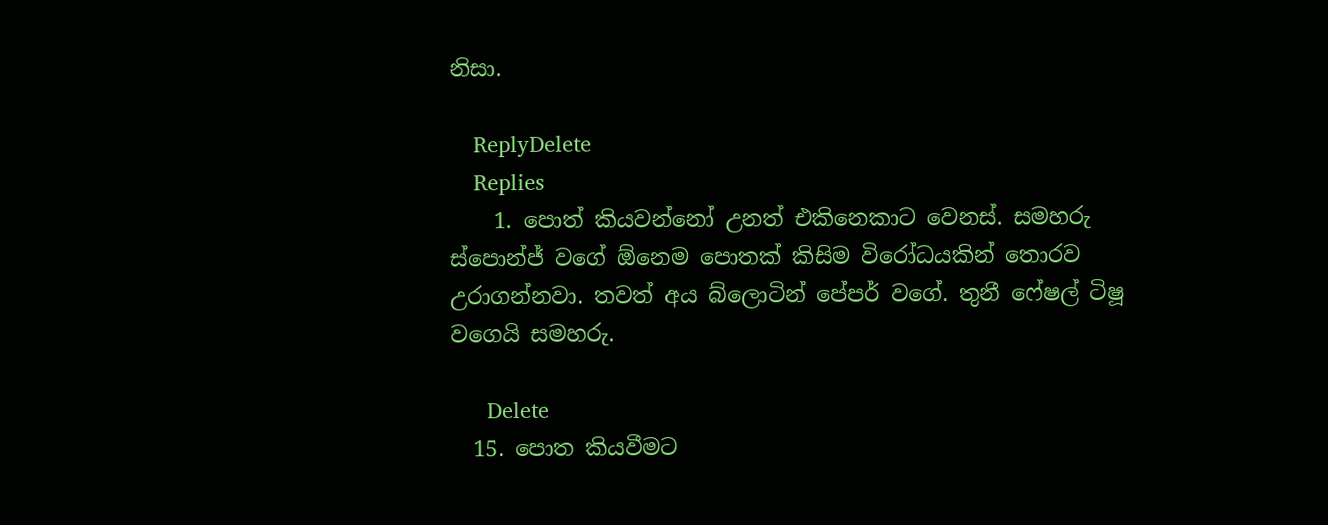නිසා.

    ReplyDelete
    Replies
    1. පොත් කියවන්නෝ උනත් එකිනෙකාට වෙනස්. සමහරු ස්පොන්ජ් වගේ ඕනෙම පොතක් කිසිම විරෝධයකින් තොරව උරාගන්නවා. තවත් අය බ්ලොටින් පේපර් වගේ. තුනී ෆේෂල් ටිෂූ වගෙයි සමහරු.

      Delete
  15. පොත කියවීමට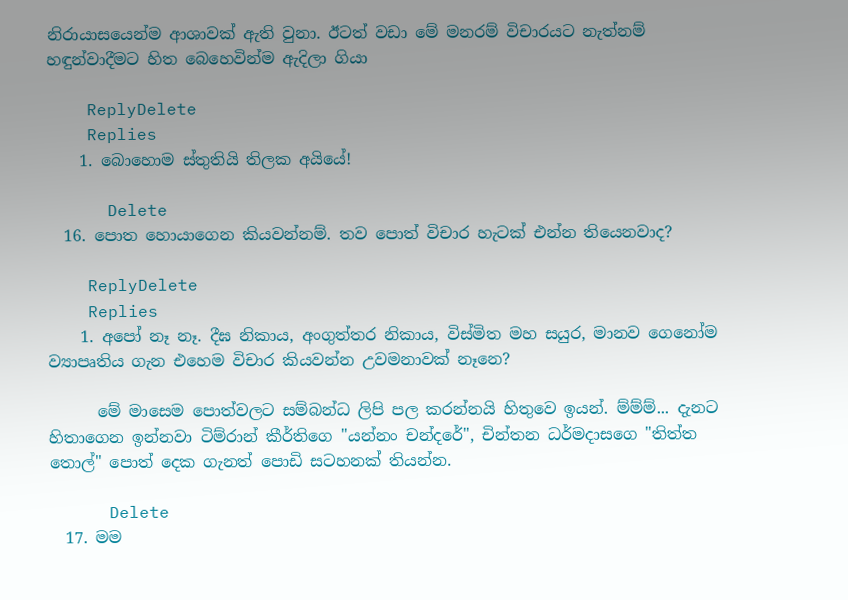නිරායාසයෙන්ම ආශාවක් ඇති වුනා. ඊටත් වඩා මේ මනරම් විචාරයට නැත්නම් හඳුන්වාදීමට හිත බෙහෙවින්ම ඇදිලා ගියා

    ReplyDelete
    Replies
    1. බොහොම ස්තුතියි තිලක අයියේ!

      Delete
  16. පොත හොයාගෙන කියවන්නම්. තව පොත් විචාර හැටක් එන්න තියෙනවාද?

    ReplyDelete
    Replies
    1. අපෝ නෑ නෑ. දීඝ නිකාය, අංගුත්තර නිකාය, විස්මිත මහ සයුර, මානව ගෙනෝම ව්‍යාපෘතිය ගැන එහෙම විචාර කියවන්න උවමනාවක් නෑනෙ?

      මේ මාසෙම පොත්වලට සම්බන්ධ ලිපි පල කරන්නයි හිතුවෙ ඉයන්. ම්ම්ම්... දැනට හිතාගෙන ඉන්නවා ටිම්රාන් කීර්තිගෙ "යන්නං චන්දරේ", චින්තන ධර්මදාසගෙ "තිත්ත තොල්" පොත් දෙක ගැනත් පොඩි සටහනක් තියන්න.

      Delete
  17. මම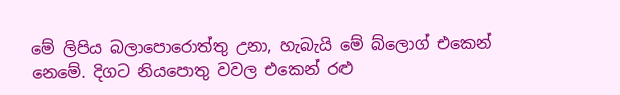මේ ලිපිය බලාපොරොත්තු උනා, හැබැයි මේ බ්ලොග් එකෙන් නෙමේ. දිගට නියපොතු වවල එකෙන් රළු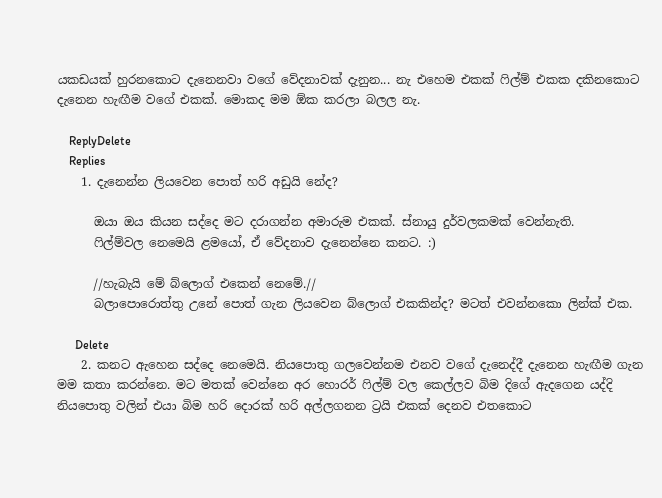යකඩයක් හුරනකොට දැනෙනවා වගේ වේදනාවක් දැනුන... නැ එහෙම එකක් ෆිල්ම් එකක දකිනකොට දැනෙන හැඟීම වගේ එකක්. මොකද මම ඕක කරලා බලල නැ.

    ReplyDelete
    Replies
    1. දැනෙන්න ලියවෙන පොත් හරි අඩුයි නේද?

      ඔයා ඔය කියන සද්දෙ මට දරාගන්න අමාරුම එකක්. ස්නායු දුර්වලකමක් වෙන්නැති.
      ෆිල්ම්වල නෙමෙයි ළමයෝ, ඒ වේදනාව දැනෙන්නෙ කනට. :)

      //හැබැයි මේ බ්ලොග් එකෙන් නෙමේ.//
      බලාපොරොත්තු උනේ පොත් ගැන ලියවෙන බ්ලොග් එකකින්ද? මටත් එවන්නකො ලින්ක් එක.

      Delete
    2. කනට ඇහෙන සද්දෙ නෙමෙයි. නියපොතු ගලවෙන්නම එනව වගේ දැනෙද්දී දැනෙන හැඟීම ගැන මම කතා කරන්නෙ. මට මතක් වෙන්නෙ අර හොරර් ෆිල්ම් වල කෙල්ලව බිම දිගේ ඇදගෙන යද්දි නියපොතු වලින් එයා බිම හරි දොරක් හරි අල්ලගනන ට්‍රයි එකක් දෙනව එතකොට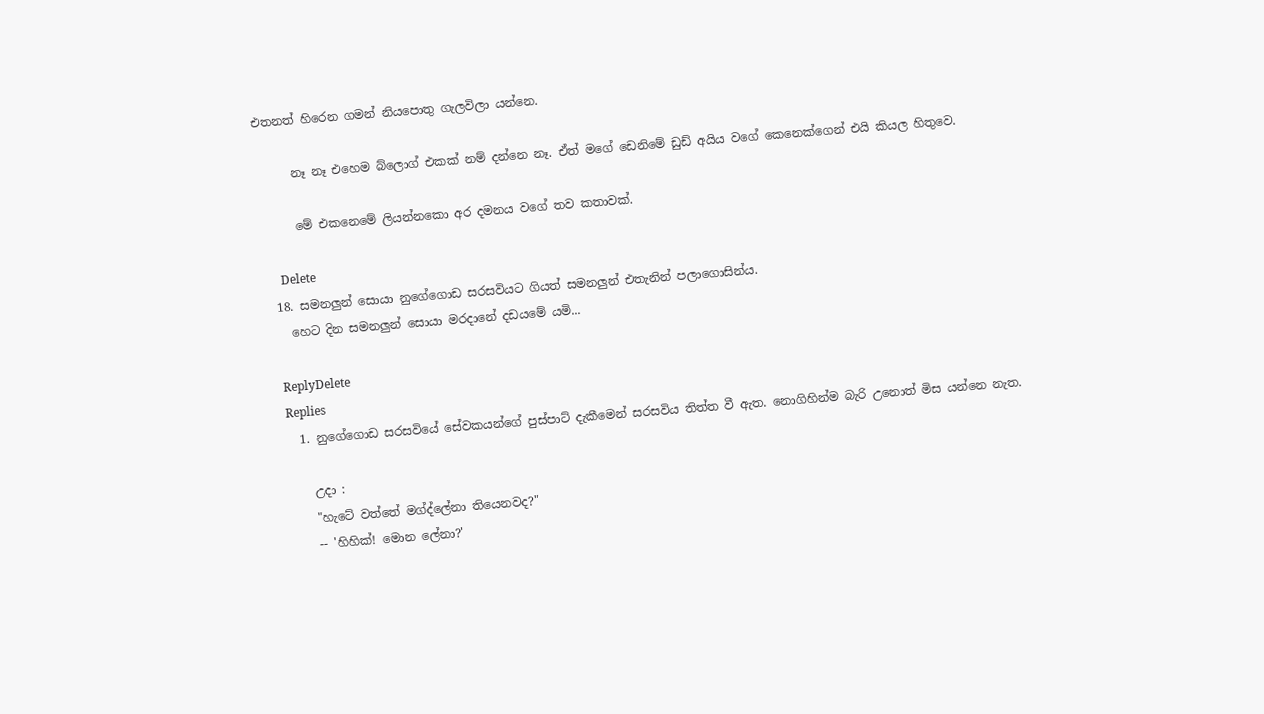එතනත් හිරෙන ගමන් නියපොතු ගැලවිලා යන්නෙ.

      නෑ නෑ එහෙම බ්ලොග් එකක් නම් දන්නෙ නෑ. ඒත් මගේ ඩෙනිමේ ඩුඩ් අයිය වගේ කෙනෙක්ගෙන් එයි කියල හිතුවෙ.

      මේ එකනෙමේ ලියන්නකො අර දමනය වගේ තව කතාවක්.

      Delete
  18. සමනලුන් සොයා නුගේගොඩ සරසවියට ගියත් සමනලුන් එතැනින් පලාගොසින්ය.
    හෙට දින සමනලුන් සොයා මරදානේ දඩයමේ යමි...

    ReplyDelete
    Replies
    1. නුගේගොඩ සරසවියේ සේවකයන්ගේ පුස්පාට් දැකීමෙන් සරසවිය තිත්ත වී ඇත. නොගිහින්ම බැරි උනොත් මිස යන්නෙ නැත.

      උදා :
      "හැටේ වත්තේ මග්ද්ලේනා තියෙනවද?"
      -- 'හිහික්! මොන ලේනා?'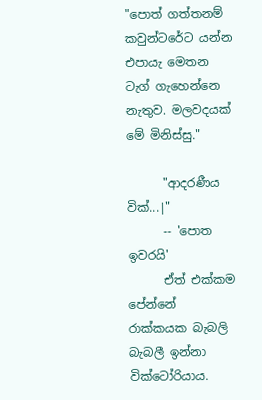"පොත් ගත්තනම් කවුන්ටරේට යන්න එපායැ මෙතන ටැග් ගැහෙන්නෙ නැතුව. මලවදයක් මේ මිනිස්සු."

      "ආදරණීය වික්...|"
      -- 'පොත ඉවරයි'
      ඒත් එක්කම පේන්නේ රාක්කයක බැබලි බැබලී ඉන්නා වික්ටෝරියාය.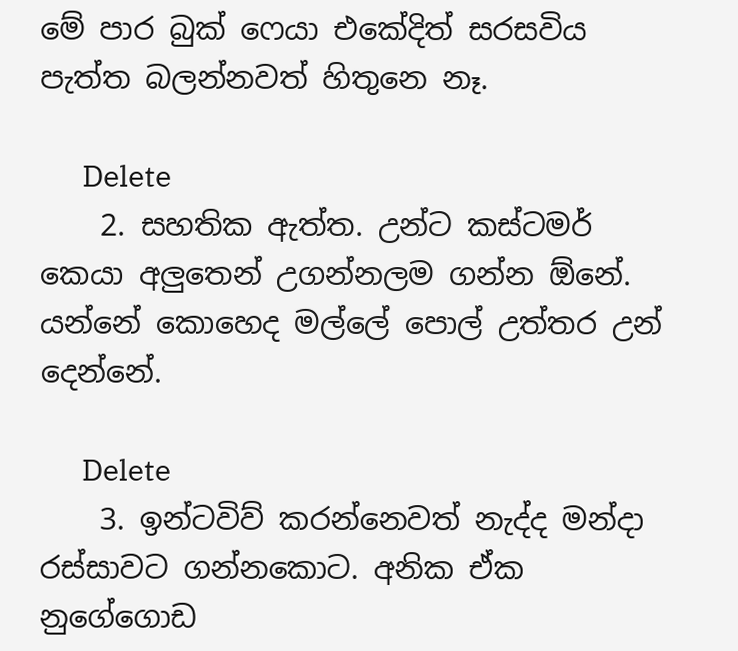මේ පාර බුක් ෆෙයා එකේදිත් සරසවිය පැත්ත බලන්නවත් හිතුනෙ නෑ.

      Delete
    2. සහතික ඇත්ත. උන්ට කස්ටමර් කෙයා අලුතෙන් උගන්නලම ගන්න ඕනේ. යන්නේ කොහෙද මල්ලේ පොල් උත්තර උන් දෙන්නේ.

      Delete
    3. ඉන්ටවිව් කරන්නෙවත් නැද්ද මන්දා රස්සාවට ගන්නකොට. අනික ඒක නුගේගොඩ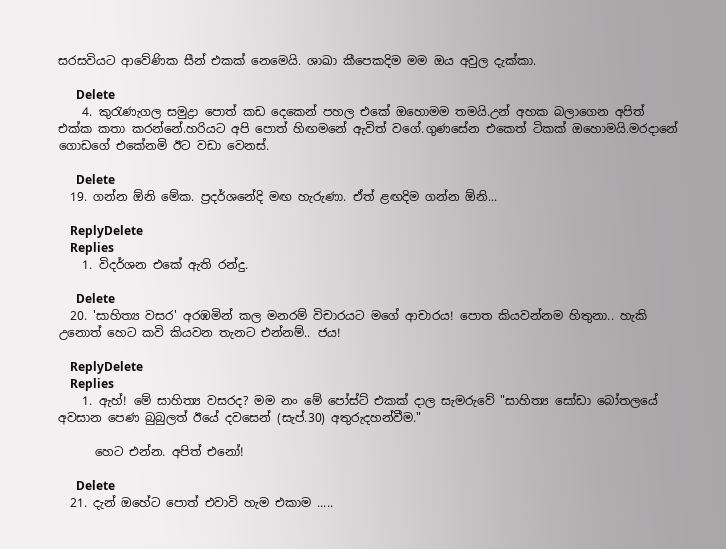සරසවියට ආවේණික සීන් එකක් නෙමෙයි. ශාඛා කීපෙකදිම මම ඔය අවුල දැක්කා.

      Delete
    4. කුරැණැගල සමුද්‍රා පොත් කඩ දෙකෙන් පහල එකේ ඔහොමම තමයි.උන් අහක බලාගෙන අපිත් එක්ක කතා කරන්නේ.හරියට අපි පොත් හිඟමනේ ඇවිත් වගේ.ගුණසේන එකෙත් ටිකක් ඔහොමයි.මරදානේ ගොඩගේ එකේනමි ඊට වඩා වෙනස්.

      Delete
  19. ගන්න ඕනි මේක. ප්‍රදර්ශනේදි මඟ හැරුණා. ඒත් ළඟදිම ගන්න ඕනි...

    ReplyDelete
    Replies
    1. විදර්ශන එකේ ඇති රන්දු.

      Delete
  20. 'සාහිත්‍ය වසර' අරඹමින් කල මනරම් විචාරයට මගේ ආචාරය! පොත කියවන්නම හිතුනා.. හැකි උනොත් හෙට කවි කියවන තැනට එන්නම්.. ජය!

    ReplyDelete
    Replies
    1. ඇහ්! මේ සාහිත්‍ය වසරද? මම නං මේ පෝස්ට් එකක් දාල සැමරුවේ "සාහිත්‍ය සෝඩා බෝතලයේ අවසාන පෙණ බුබුලත් ඊයේ දවසෙන් (සැප්.30) අතුරුදහන්වීම."

      හෙට එන්න. අපිත් එනෝ!

      Delete
  21. දැන් ඔහේට පොත් එවාවි හැම එකාම .....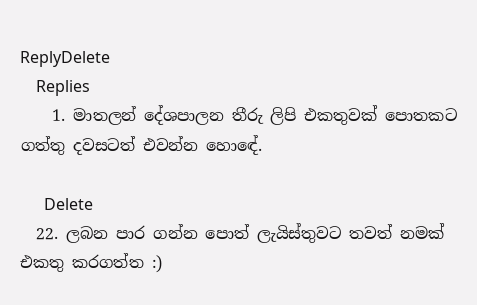ReplyDelete
    Replies
    1. මාතලන් දේශපාලන තීරු ලිපි එකතුවක් පොතකට ගත්තු දවසටත් එවන්න හොඳේ.

      Delete
  22. ලබන පාර ගන්න පොත් ලැයිස්තුවට තවත් නමක් එකතු කරගත්ත :)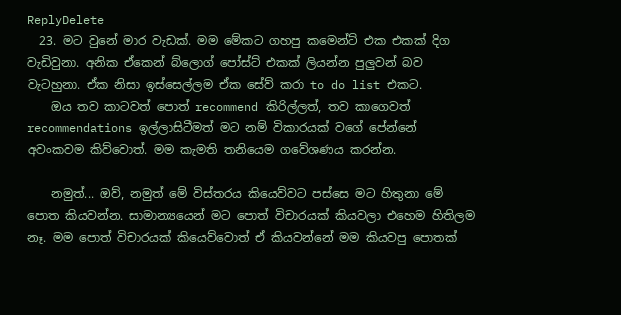ReplyDelete
  23. මට වුනේ මාර වැඩක්. මම මේකට ගහපු කමෙන්ට් එක එකක් දිග වැඩිවුනා. අනික ඒකෙන් බ්ලොග් පෝස්ට් එකක් ලියන්න පුලුවන් බව වැටහුනා. ඒක නිසා ඉස්සෙල්ලම ඒක සේව් කරා to do list එකට.
    ඔය තව කාටවත් පොත් recommend කිරිල්ලත්, තව කාගෙවත් recommendations ඉල්ලාසිටීමත් මට නම් විකාරයක් වගේ පේන්නේ අවංකවම කිව්වොත්. මම කැමති තනියෙම ගවේශණය කරන්න.

    නමුත්... ඔව්, නමුත් මේ විස්තරය කියෙව්වට පස්සෙ මට හිතුනා මේ පොත කියවන්න. සාමාන්‍යයෙන් මට පොත් විචාරයක් කියවලා එහෙම හිතිලම නෑ. මම පොත් විචාරයක් කියෙව්වොත් ඒ කියවන්නේ මම කියවපු පොතක්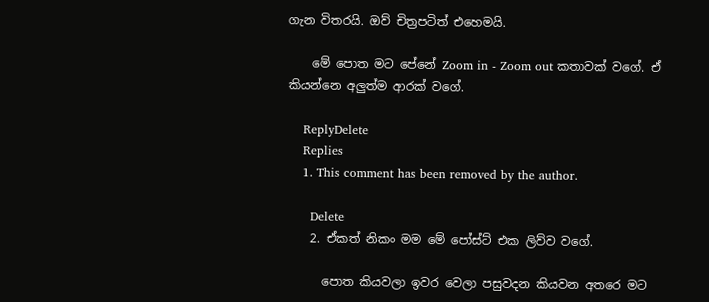ගැන විතරයි. ඔව් චිත්‍රපටිත් එහෙමයි.

    මේ පොත මට පේනේ Zoom in - Zoom out කතාවක් වගේ. ඒ කියන්නෙ අලුත්ම ආරක් වගේ.

    ReplyDelete
    Replies
    1. This comment has been removed by the author.

      Delete
    2. ඒකත් නිකං මම මේ පෝස්ට් එක ලිව්ව වගේ.

      පොත කියවලා ඉවර වෙලා පසුවදන කියවන අතරෙ මට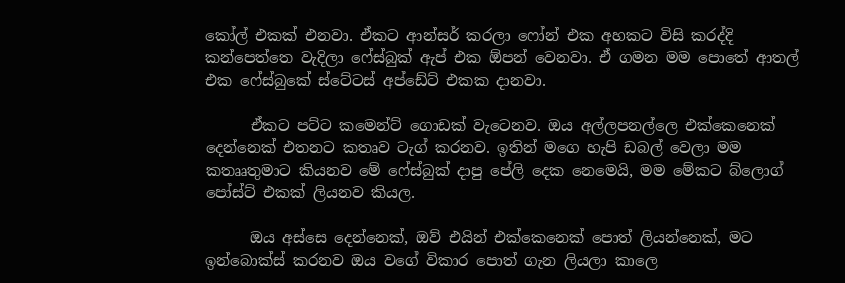කෝල් එකක් එනවා. ඒකට ආන්සර් කරලා ෆෝන් එක අහකට විසි කරද්දි කන්පෙත්තෙ වැදිලා ෆේස්බුක් ඇප් එක ඕපන් වෙනවා. ඒ ගමන මම පොතේ ආතල් එක ෆේස්බුකේ ස්ටේටස් අප්ඩේට් එකක දානවා.

      ඒකට පට්ට කමෙන්ට් ගොඩක් වැටෙනව. ඔය අල්ලපනල්ලෙ එක්කෙනෙක් දෙන්නෙක් එතනට කතෘව ටැග් කරනව. ඉතින් මගෙ හැපි ඩබල් වෙලා මම කතෲතුමාට කියනව මේ ෆේස්බුක් දාපු පේලි දෙක නෙමෙයි, මම මේකට බ්ලොග් පෝස්ට් එකක් ලියනව කියල.

      ඔය අස්සෙ දෙන්නෙක්, ඔව් එයින් එක්කෙනෙක් පොත් ලියන්නෙක්, මට ඉන්බොක්ස් කරනව ඔය වගේ විකාර පොත් ගැන ලියලා කාලෙ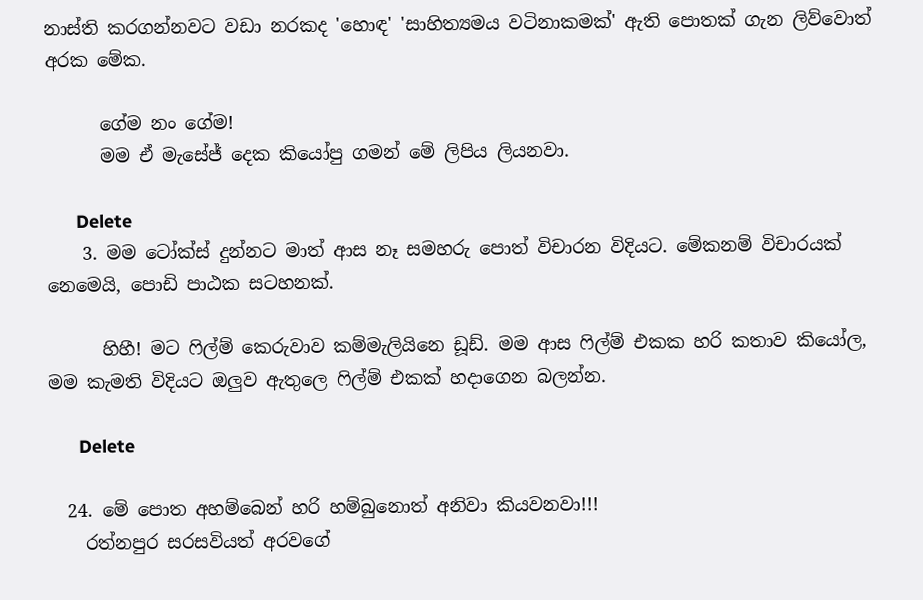නාස්ති කරගන්නවට වඩා නරකද 'හොඳ' 'සාහිත්‍යමය වටිනාකමක්' ඇති පොතක් ගැන ලිව්වොත් අරක මේක.

      ගේම නං ගේම!
      මම ඒ මැසේජ් දෙක කියෝපු ගමන් මේ ලිපිය ලියනවා.

      Delete
    3. මම ටෝක්ස් දුන්නට මාත් ආස නෑ සමහරු පොත් විචාරන විදියට. මේකනම් විචාරයක් නෙමෙයි, පොඩි පාඨක සටහනක්.

      හිහී! මට ෆිල්ම් කෙරුවාව කම්මැලියිනෙ ඩූඩ්. මම ආස ෆිල්ම් එකක හරි කතාව කියෝල, මම කැමති විදියට ඔලුව ඇතුලෙ ෆිල්ම් එකක් හදාගෙන බලන්න.

      Delete

  24. මේ පොත අහම්බෙන් හරි හම්බුනොත් අනිවා කියවනවා!!!
    රත්නපුර සරසවියත් අරවගේ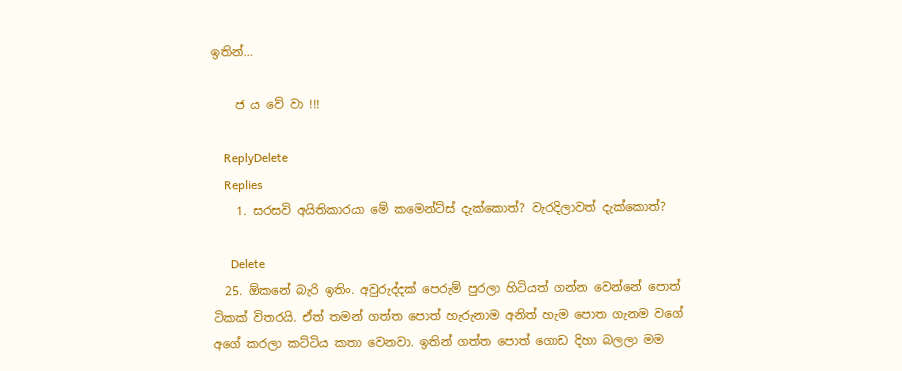ඉතින්...

    ජ ය වේ වා !!!

    ReplyDelete
    Replies
    1. සරසවි අයිතිකාරයා මේ කමෙන්ට්ස් දැක්කොත්? වැරදිලාවත් දැක්කොත්?

      Delete
  25. ඕකනේ බැරි ඉතිං. අවුරුද්දක් පෙරුම් පුරලා හිටියත් ගන්න වෙන්නේ පොත් ටිකක් විතරයි. ඒත් තමන් ගත්ත පොත් හැරුනාම අනිත් හැම පොත ගැනම වගේ අගේ කරලා කට්ටිය කතා වෙනවා. ඉතින් ගත්ත පොත් ගොඩ දිහා බලලා මම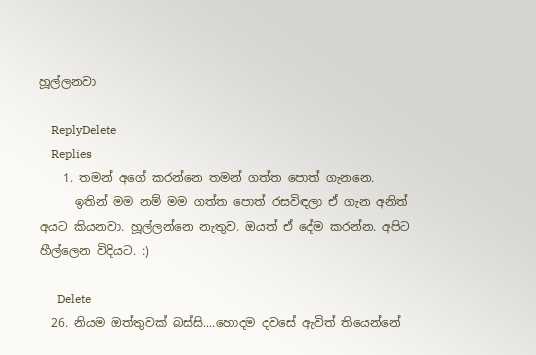හූල්ලනවා

    ReplyDelete
    Replies
    1. තමන් අගේ කරන්නෙ තමන් ගත්ත පොත් ගැනනෙ.
      ඉතින් මම නම් මම ගත්ත පොත් රසවිඳලා ඒ ගැන අනිත් අයට කියනවා. හූල්ලන්නෙ නැතුව. ඔයත් ඒ දේම කරන්න. අපිට හීල්ලෙන විදියට. :)

      Delete
  26. නියම ඔත්තුවක් බස්සි....හොදම දවසේ ඇවිත් තියෙන්නේ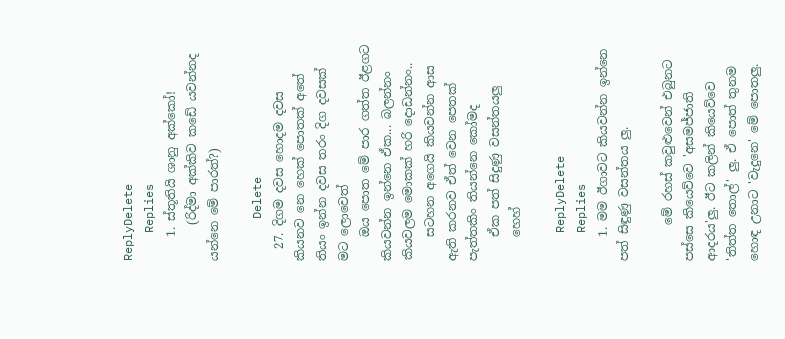ReplyDelete
    Replies
    1. ස්තූතියි ශානු අක්කෝ!
      (රිද්මා අක්කිව කඩේ යවන්නද යන්නෙ මේ පාරත්?)

      Delete
  27. දිගම දවස හොදම දවස කියනව නෙ හෙක් පොතක් අතේ තියං ඉන්න දවස තරං දිග දවසක් මට ලොවෙත්
    ඔය පොත මේ පාර ගත්ත ඊළගට කියවන්න ඉන්නෙ ඒක... බලන්නං කියවලම මොකක් හරි දොඩන්නං..
    සටහන අගෙයි කියවන්න ආස ඇති කරනව ඒත් වෙන පෙතක් පැත්තකිං තියන්නෙ කෝමද
    ඒක පත් සිදුණු වසන්තයලු
    හෙහ්

    ReplyDelete
    Replies
    1. මම ඊගාවට කියවන්න ඉන්නෙ පත් සිඳුණු වසන්තය ලු.

      මේ රහස් කවුළුවෙන් එබුනට පස්සෙ කියෙව්වෙ 'අසමජ්ජාති ආදරය'ලු. ඊට කලින් කියෙව්වෙ 'තිත්ත තොල්' ලු. ඒ පොත් තුනම හොඳ උනාට 'වැදුනෙ' මේ පොතලු.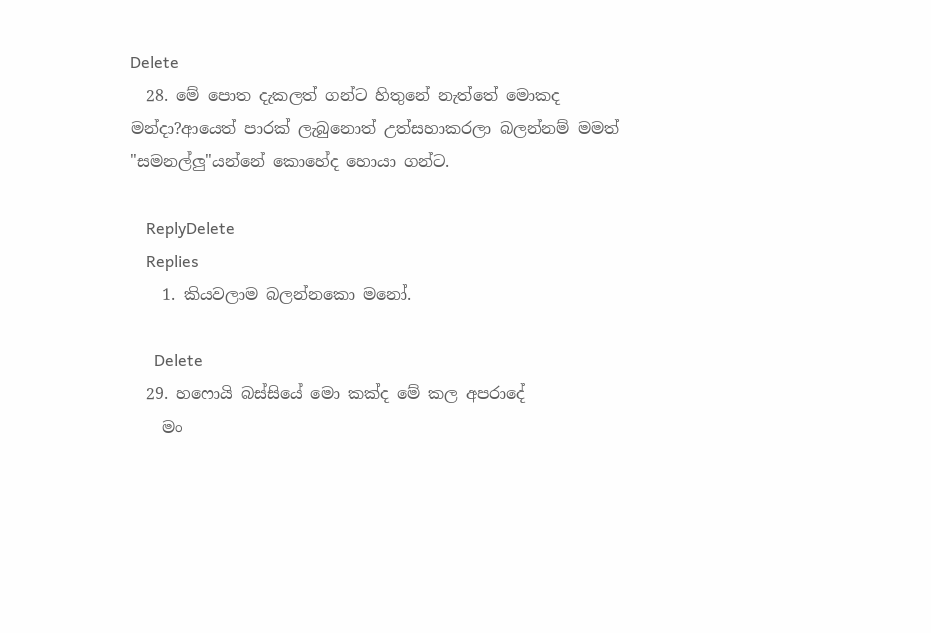Delete
  28. මේ පොත දැකලත් ගන්ට හිතුනේ නැත්තේ මොකද මන්දා?ආයෙත් පාරක් ලැබුනොත් උත්සහාකරලා බලන්නම් මමත් "සමනල්ලු"යන්නේ කොහේද හොයා ගන්ට.

    ReplyDelete
    Replies
    1. කියවලාම බලන්නකො මනෝ.

      Delete
  29. හෆොයි බස්සියේ මො කක්ද මේ කල අපරාදේ
    මං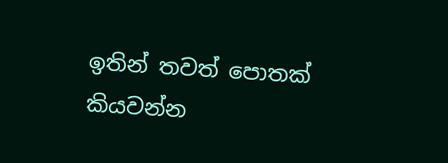ඉතින් තවත් පොතක් කියවන්න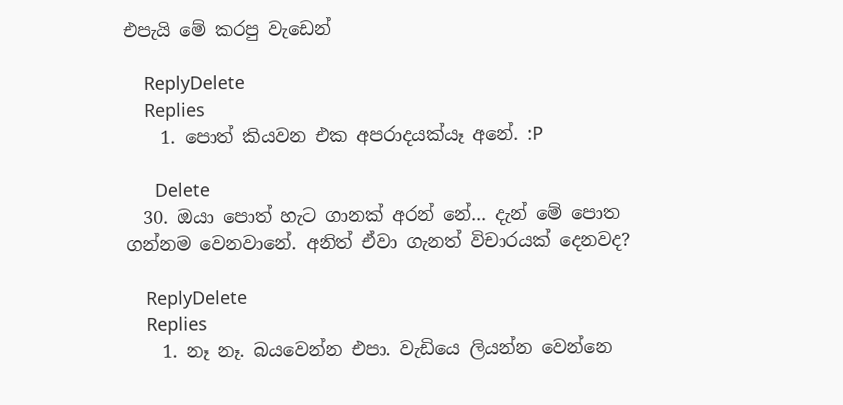එපැයි මේ කරපු වැඩෙන්

    ReplyDelete
    Replies
    1. පොත් කියවන එක අපරාදයක්යෑ අනේ. :P

      Delete
  30. ඔයා පොත් හැට ගානක් අරන් නේ... දැන් මේ පොත ගන්නම වෙනවානේ. අනිත් ඒවා ගැනත් විචාරයක් දෙනවද?

    ReplyDelete
    Replies
    1. නෑ නෑ. බයවෙන්න එපා. වැඩියෙ ලියන්න වෙන්නෙ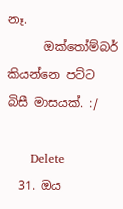නෑ.
      ඔක්තෝම්බර් කියන්නෙ පට්ට බිසී මාසයක්. :/

      Delete
  31. ඔය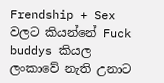Frendship + Sex වලට කියන්නේ Fuck buddys කියල ලංකාවේ නැති උනාට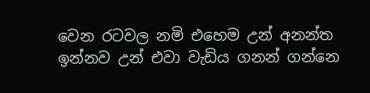වෙන රටවල නමි එහෙම උන් අනන්ත ඉන්නව උන් එවා වැඩිය ගනන් ගන්නෙ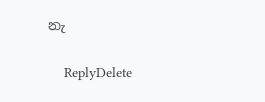නැ

    ReplyDelete